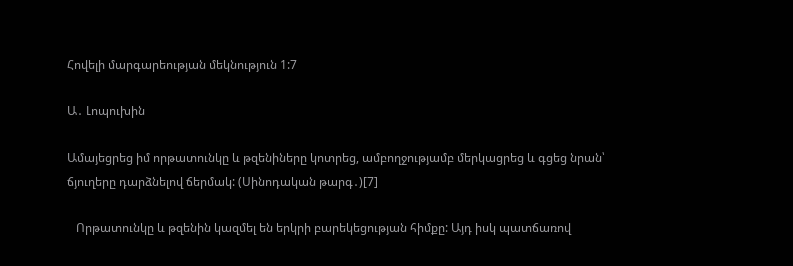Հովելի մարգարեության մեկնություն 1:7

Ա․ Լոպուխին

Ամայեցրեց իմ որթատունկը և թզենիները կոտրեց, ամբողջությամբ մերկացրեց և գցեց նրան՝ ճյուղերը դարձնելով ճերմակ: (Սինոդական թարգ․)[7]

   Որթատունկը և թզենին կազմել են երկրի բարեկեցության հիմքը: Այդ իսկ պատճառով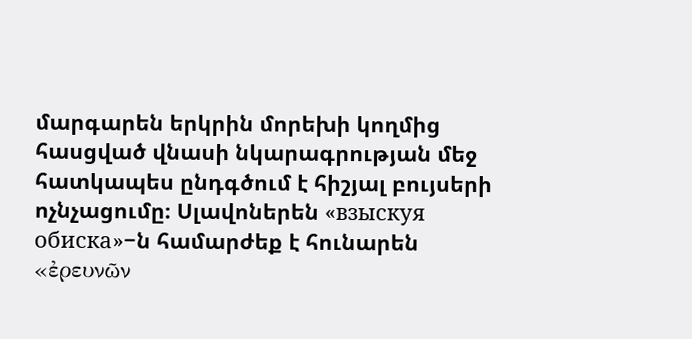մարգարեն երկրին մորեխի կողմից հասցված վնասի նկարագրության մեջ հատկապես ընդգծում է հիշյալ բույսերի  ոչնչացումը։ Սլավոներեն «взыскуя обиска»−ն համարժեք է հունարեն «ἐρευνῶν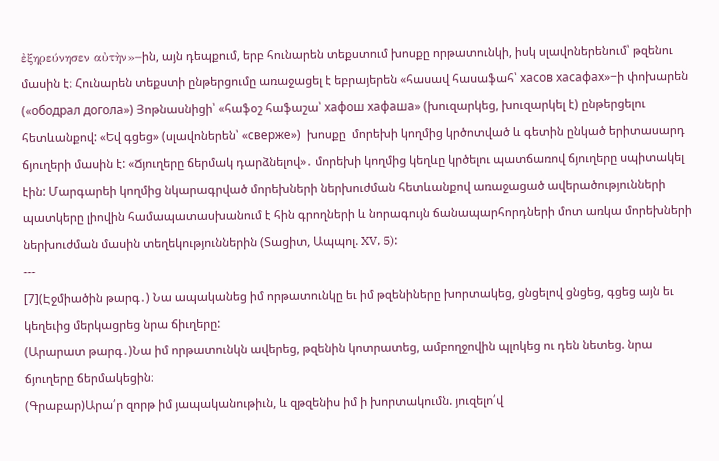ἐξηρεύνησεν αὐτὴν»−ին, այն դեպքում, երբ հունարեն տեքստում խոսքը որթատունկի, իսկ սլավոներենում՝ թզենու մասին է։ Հունարեն տեքստի ընթերցումը առաջացել է եբրայերեն «հասավ հասաֆահ՝ хасов хасафах»−ի փոխարեն («ободрал догола») Յոթնասնիցի՝ «հաֆօշ հաֆաշա՝ хафош хафаша» (խուզարկեց, խուզարկել է) ընթերցելու հետևանքով: «Եվ գցեց» (սլավոներեն՝ «сверже»)  խոսքը  մորեխի կողմից կրծոտված և գետին ընկած երիտասարդ ճյուղերի մասին է: «Ճյուղերը ճերմակ դարձնելով»․ մորեխի կողմից կեղևը կրծելու պատճառով ճյուղերը սպիտակել էին: Մարգարեի կողմից նկարագրված մորեխների ներխուժման հետևանքով առաջացած ավերածությունների պատկերը լիովին համապատասխանում է հին գրողների և նորագույն ճանապարհորդների մոտ առկա մորեխների ներխուժման մասին տեղեկություններին (Տացիտ, Ապպոլ. XV, 5):
---
[7](Էջմիածին թարգ․) Նա ապականեց իմ որթատունկը եւ իմ թզենիները խորտակեց, ցնցելով ցնցեց, գցեց այն եւ կեղեւից մերկացրեց նրա ճիւղերը:
(Արարատ թարգ․)Նա իմ որթատունկն ավերեց, թզենին կոտրատեց, ամբողջովին պլոկեց ու դեն նետեց. նրա ճյուղերը ճերմակեցին։
(Գրաբար)Արա՛ր զորթ իմ յապականութիւն, և զթզենիս իմ ի խորտակումն. յուզելո՛վ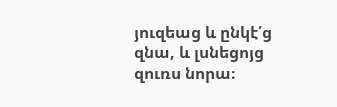յուզեաց և ընկէ՛ց զնա, և լսնեցոյց զուռս նորա։